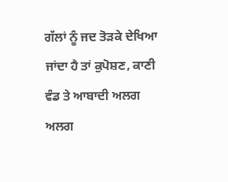ਗੱਲਾਂ ਨੂੰ ਜਦ ਤੋੜਕੇ ਦੇਖਿਆ ਜਾਂਦਾ ਹੈ ਤਾਂ ਕੁਪੋਸ਼ਣ, ਕਾਣੀ ਵੰਡ ਤੇ ਆਬਾਦੀ ਅਲਗ ਅਲਗ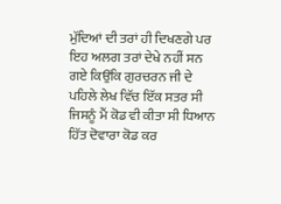ਮੁੱਦਿਆਂ ਦੀ ਤਰਾਂ ਹੀ ਦਿਖਣਗੇ ਪਰ ਇਹ ਅਲਗ ਤਰਾਂ ਦੇਖੇ ਨਹੀਂ ਸਨ ਗਏ ਕਿਉਂਕਿ ਗੁਰਚਰਨ ਜੀ ਦੇ ਪਹਿਲੇ ਲੇਖ ਵਿੱਚ ਇੱਕ ਸਤਰ ਸੀ ਜਿਸਨੂੰ ਮੈਂ ਕੋਡ ਵੀ ਕੀਤਾ ਸੀ ਧਿਆਨ ਹਿੱਤ ਦੋਵਾਰਾ ਕੋਡ ਕਰ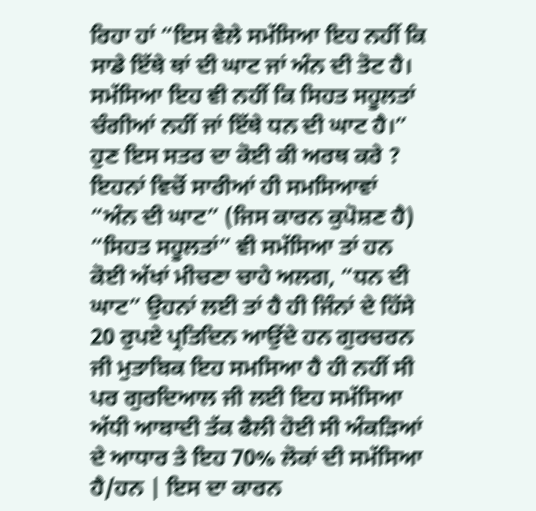ਰਿਹਾ ਹਾਂ “ਇਸ ਵੇਲੇ ਸਮੱਸਿਆ ਇਹ ਨਹੀਂ ਕਿ ਸਾਡੇ ਇੱਥੇ ਥਾਂ ਦੀ ਘਾਟ ਜਾਂ ਅੰਨ ਦੀ ਤੋਟ ਹੈ। ਸਮੱਸਿਆ ਇਹ ਵੀ ਨਹੀਂ ਕਿ ਸਿਹਤ ਸਹੂਲਤਾਂ ਚੰਗੀਆਂ ਨਹੀਂ ਜਾਂ ਇੱਥੇ ਧਨ ਦੀ ਘਾਟ ਹੈ।” ਹੁਣ ਇਸ ਸਤਰ ਦਾ ਕੋਈ ਕੀ ਅਰਥ ਕਰੇ ? ਇਹਨਾਂ ਵਿਚੋਂ ਸਾਰੀਆਂ ਹੀ ਸਮਸਿਆਵਾਂ “ਅੰਨ ਦੀ ਘਾਟ” (ਜਿਸ ਕਾਰਨ ਕੁਪੋਸ਼ਣ ਹੈ) “ਸਿਹਤ ਸਹੂਲਤਾਂ” ਵੀ ਸਮੱਸਿਆ ਤਾਂ ਹਨ ਕੋਈ ਅੱਖਾਂ ਮੀਚਣਾ ਚਾਹੇ ਅਲਗ, “ਧਨ ਦੀ ਘਾਟ” ਉਹਨਾਂ ਲਈ ਤਾਂ ਹੈ ਹੀ ਜਿੰਨਾਂ ਦੇ ਹਿੱਸੇ 20 ਰੁਪਏ ਪ੍ਰਤਿਦਿਨ ਆਉਂਦੇ ਹਨ ਗੁਰਚਰਨ ਜੀ ਮੁਤਾਬਿਕ ਇਹ ਸਮਸਿਆ ਹੈ ਹੀ ਨਹੀਂ ਸੀ ਪਰ ਗੁਰਦਿਆਲ ਜੀ ਲਈ ਇਹ ਸਮੱਸਿਆ ਅੱਧੀ ਆਬਾਦੀ ਤੱਕ ਫੈਲੀ ਹੋਈ ਸੀ ਅੰਕੜਿਆਂ ਦੇ ਆਧਾਰ ਤੇ ਇਹ 70% ਲੋਕਾਂ ਦੀ ਸਮੱਸਿਆ ਹੈ/ਹਨ | ਇਸ ਦਾ ਕਾਰਨ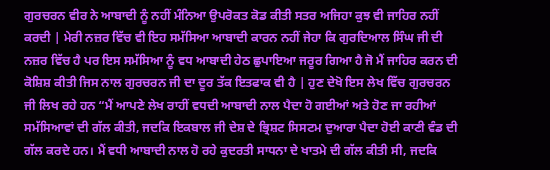ਗੁਰਚਰਨ ਵੀਰ ਨੇ ਆਬਾਦੀ ਨੂੰ ਨਹੀਂ ਮੰਨਿਆ ਉਪਰੋਕਤ ਕੋਡ ਕੀਤੀ ਸਤਰ ਅਜਿਹਾ ਕੁਝ ਵੀ ਜਾਹਿਰ ਨਹੀਂ ਕਰਦੀ | ਮੇਰੀ ਨਜ਼ਰ ਵਿੱਚ ਵੀ ਇਹ ਸਮੱਸਿਆ ਆਬਾਦੀ ਕਾਰਨ ਨਹੀਂ ਜੇਹਾ ਕਿ ਗੁਰਦਿਆਲ ਸਿੰਘ ਜੀ ਦੀ ਨਜ਼ਰ ਵਿੱਚ ਹੈ ਪਰ ਇਸ ਸਮੱਸਿਆ ਨੂੰ ਵਧ ਆਬਾਦੀ ਹੇਠ ਛੁਪਾਇਆ ਜਰੂਰ ਗਿਆ ਹੈ ਜੋ ਮੈਂ ਜਾਹਿਰ ਕਰਨ ਦੀ ਕੋਸ਼ਿਸ਼ ਕੀਤੀ ਜਿਸ ਨਾਲ ਗੁਰਚਰਨ ਜੀ ਦਾ ਦੂਰ ਤੱਕ ਇਤਫਾਕ ਵੀ ਹੈ | ਹੁਣ ਦੇਖੋ ਇਸ ਲੇਖ ਵਿੱਚ ਗੁਰਚਰਨ ਜੀ ਲਿਖ ਰਹੇ ਹਨ “ਮੈਂ ਆਪਣੇ ਲੇਖ ਰਾਹੀਂ ਵਧਦੀ ਆਬਾਦੀ ਨਾਲ ਪੈਦਾ ਹੋ ਗਈਆਂ ਅਤੇ ਹੋਣ ਜਾ ਰਹੀਆਂ ਸਮੱਸਿਆਵਾਂ ਦੀ ਗੱਲ ਕੀਤੀ, ਜਦਕਿ ਇਕਬਾਲ ਜੀ ਦੇਸ਼ ਦੇ ਭ੍ਰਿਸ਼ਟ ਸਿਸਟਮ ਦੁਆਰਾ ਪੈਦਾ ਹੋਈ ਕਾਣੀ ਵੰਡ ਦੀ ਗੱਲ ਕਰਦੇ ਹਨ। ਮੈਂ ਵਧੀ ਆਬਾਦੀ ਨਾਲ ਹੋ ਰਹੇ ਕੁਦਰਤੀ ਸਾਧਨਾ ਦੇ ਖਾਤਮੇ ਦੀ ਗੱਲ ਕੀਤੀ ਸੀ, ਜਦਕਿ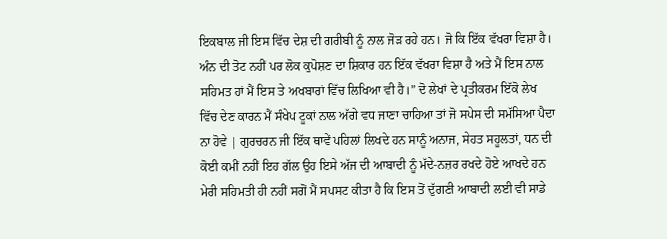ਇਕਬਾਲ ਜੀ ਇਸ ਵਿੱਚ ਦੇਸ਼ ਦੀ ਗਰੀਬੀ ਨੂੰ ਨਾਲ ਜੋੜ ਰਹੇ ਹਨ। ਜੋ ਕਿ ਇੱਕ ਵੱਖਰਾ ਵਿਸ਼ਾ ਹੈ। ਅੰਨ ਦੀ ਤੋਟ ਨਹੀਂ ਪਰ ਲੋਕ ਕੁਪੋਸ਼ਣ ਦਾ ਸ਼ਿਕਾਰ ਹਨ ਇੱਕ ਵੱਖਰਾ ਵਿਸ਼ਾ ਹੈ ਅਤੇ ਮੈਂ ਇਸ ਨਾਲ ਸਹਿਮਤ ਹਾਂ ਮੈਂ ਇਸ ਤੇ ਅਖਬਾਰਾਂ ਵਿੱਚ ਲਿਖਿਆ ਵੀ ਹੈ।” ਦੋ ਲੇਖਾਂ ਦੇ ਪ੍ਰਤੀਕਰਮ ਇੱਕੋ ਲੇਖ ਵਿੱਚ ਦੇਣ ਕਾਰਨ ਮੈਂ ਸੰਖੇਪ ਟੂਕਾਂ ਨਾਲ ਅੱਗੇ ਵਧ ਜਾਣਾ ਚਾਹਿਆ ਤਾਂ ਜੋ ਸਪੇਸ ਦੀ ਸਮੱਸਿਆ ਪੈਦਾ ਨਾ ਹੋਵੇ | ਗੁਰਚਰਨ ਜੀ ਇੱਕ ਥਾਵੇਂ ਪਹਿਲਾਂ ਲਿਖਦੇ ਹਨ ਸਾਨੂੰ ਅਨਾਜ, ਸੇਹਤ ਸਹੂਲਤਾਂ, ਧਨ ਦੀ ਕੋਈ ਕਮੀਂ ਨਹੀਂ ਇਹ ਗੱਲ ਉਹ ਇਸੇ ਅੱਜ ਦੀ ਆਬਾਦੀ ਨੂੰ ਮੱਦੇ-ਨਜ਼ਰ ਰਖਦੇ ਹੋਏ ਆਖਦੇ ਹਨ ਮੇਰੀ ਸਹਿਮਤੀ ਹੀ ਨਹੀਂ ਸਗੋਂ ਮੈਂ ਸਪਸਟ ਕੀਤਾ ਹੈ ਕਿ ਇਸ ਤੋਂ ਦੁੱਗਣੀ ਆਬਾਦੀ ਲਈ ਵੀ ਸਾਡੇ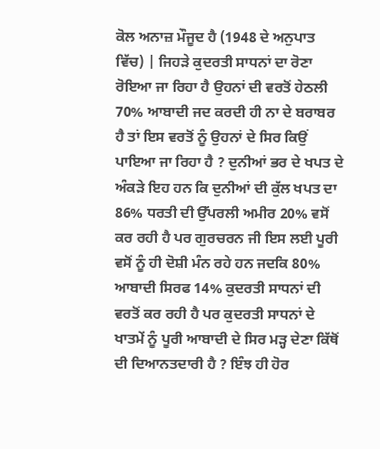ਕੋਲ ਅਨਾਜ਼ ਮੌਜੂਦ ਹੈ (1948 ਦੇ ਅਨੁਪਾਤ ਵਿੱਚ) | ਜਿਹੜੇ ਕੁਦਰਤੀ ਸਾਧਨਾਂ ਦਾ ਰੋਣਾ ਰੋਇਆ ਜਾ ਰਿਹਾ ਹੈ ਉਹਨਾਂ ਦੀ ਵਰਤੋਂ ਹੇਠਲੀ 70% ਆਬਾਦੀ ਜਦ ਕਰਦੀ ਹੀ ਨਾ ਦੇ ਬਰਾਬਰ ਹੈ ਤਾਂ ਇਸ ਵਰਤੋਂ ਨੂੰ ਉਹਨਾਂ ਦੇ ਸਿਰ ਕਿਉਂ ਪਾਇਆ ਜਾ ਰਿਹਾ ਹੈ ? ਦੁਨੀਆਂ ਭਰ ਦੇ ਖਪਤ ਦੇ ਅੰਕੜੇ ਇਹ ਹਨ ਕਿ ਦੁਨੀਆਂ ਦੀ ਕੁੱਲ ਖਪਤ ਦਾ 86% ਧਰਤੀ ਦੀ ਉੱਪਰਲੀ ਅਮੀਰ 20% ਵਸੋਂ ਕਰ ਰਹੀ ਹੈ ਪਰ ਗੁਰਚਰਨ ਜੀ ਇਸ ਲਈ ਪੂਰੀ ਵਸੋਂ ਨੂੰ ਹੀ ਦੋਸ਼ੀ ਮੰਨ ਰਹੇ ਹਨ ਜਦਕਿ 80% ਆਬਾਦੀ ਸਿਰਫ 14% ਕੁਦਰਤੀ ਸਾਧਨਾਂ ਦੀ ਵਰਤੋਂ ਕਰ ਰਹੀ ਹੈ ਪਰ ਕੁਦਰਤੀ ਸਾਧਨਾਂ ਦੇ ਖਾਤਮੇਂ ਨੂੰ ਪੂਰੀ ਆਬਾਦੀ ਦੇ ਸਿਰ ਮੜ੍ਹ ਦੇਣਾ ਕਿੱਥੋਂ ਦੀ ਦਿਆਨਤਦਾਰੀ ਹੈ ? ਇੰਝ ਹੀ ਹੋਰ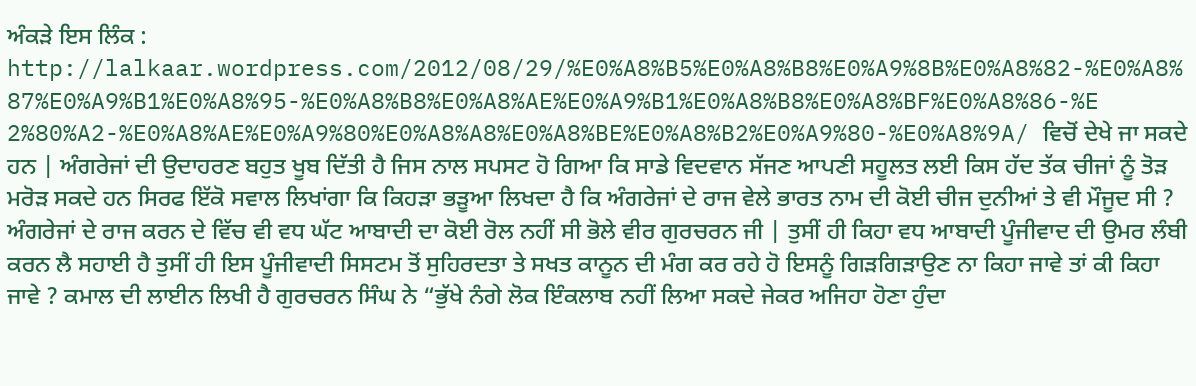ਅੰਕੜੇ ਇਸ ਲਿੰਕ : http://lalkaar.wordpress.com/2012/08/29/%E0%A8%B5%E0%A8%B8%E0%A9%8B%E0%A8%82-%E0%A8%87%E0%A9%B1%E0%A8%95-%E0%A8%B8%E0%A8%AE%E0%A9%B1%E0%A8%B8%E0%A8%BF%E0%A8%86-%E2%80%A2-%E0%A8%AE%E0%A9%80%E0%A8%A8%E0%A8%BE%E0%A8%B2%E0%A9%80-%E0%A8%9A/ ਵਿਚੋਂ ਦੇਖੇ ਜਾ ਸਕਦੇ ਹਨ | ਅੰਗਰੇਜਾਂ ਦੀ ਉਦਾਹਰਣ ਬਹੁਤ ਖੂਬ ਦਿੱਤੀ ਹੈ ਜਿਸ ਨਾਲ ਸਪਸਟ ਹੋ ਗਿਆ ਕਿ ਸਾਡੇ ਵਿਦਵਾਨ ਸੱਜਣ ਆਪਣੀ ਸਹੂਲਤ ਲਈ ਕਿਸ ਹੱਦ ਤੱਕ ਚੀਜਾਂ ਨੂੰ ਤੋੜ ਮਰੋੜ ਸਕਦੇ ਹਨ ਸਿਰਫ ਇੱਕੋ ਸਵਾਲ ਲਿਖਾਂਗਾ ਕਿ ਕਿਹੜਾ ਭੜੂਆ ਲਿਖਦਾ ਹੈ ਕਿ ਅੰਗਰੇਜਾਂ ਦੇ ਰਾਜ ਵੇਲੇ ਭਾਰਤ ਨਾਮ ਦੀ ਕੋਈ ਚੀਜ ਦੁਨੀਆਂ ਤੇ ਵੀ ਮੌਜੂਦ ਸੀ ? ਅੰਗਰੇਜਾਂ ਦੇ ਰਾਜ ਕਰਨ ਦੇ ਵਿੱਚ ਵੀ ਵਧ ਘੱਟ ਆਬਾਦੀ ਦਾ ਕੋਈ ਰੋਲ ਨਹੀਂ ਸੀ ਭੋਲੇ ਵੀਰ ਗੁਰਚਰਨ ਜੀ | ਤੁਸੀਂ ਹੀ ਕਿਹਾ ਵਧ ਆਬਾਦੀ ਪੂੰਜੀਵਾਦ ਦੀ ਉਮਰ ਲੰਬੀ ਕਰਨ ਲੈ ਸਹਾਈ ਹੈ ਤੁਸੀਂ ਹੀ ਇਸ ਪੂੰਜੀਵਾਦੀ ਸਿਸਟਮ ਤੋਂ ਸੁਹਿਰਦਤਾ ਤੇ ਸਖਤ ਕਾਨੂਨ ਦੀ ਮੰਗ ਕਰ ਰਹੇ ਹੋ ਇਸਨੂੰ ਗਿੜਗਿੜਾਉਣ ਨਾ ਕਿਹਾ ਜਾਵੇ ਤਾਂ ਕੀ ਕਿਹਾ ਜਾਵੇ ? ਕਮਾਲ ਦੀ ਲਾਈਨ ਲਿਖੀ ਹੈ ਗੁਰਚਰਨ ਸਿੰਘ ਨੇ “ਭੁੱਖੇ ਨੰਗੇ ਲੋਕ ਇੰਕਲਾਬ ਨਹੀਂ ਲਿਆ ਸਕਦੇ ਜੇਕਰ ਅਜਿਹਾ ਹੋਣਾ ਹੁੰਦਾ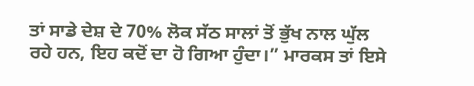ਤਾਂ ਸਾਡੇ ਦੇਸ਼ ਦੇ 70% ਲੋਕ ਸੱਠ ਸਾਲਾਂ ਤੋਂ ਭੁੱਖ ਨਾਲ ਘੁੱਲ ਰਹੇ ਹਨ, ਇਹ ਕਦੋਂ ਦਾ ਹੋ ਗਿਆ ਹੁੰਦਾ।” ਮਾਰਕਸ ਤਾਂ ਇਸੇ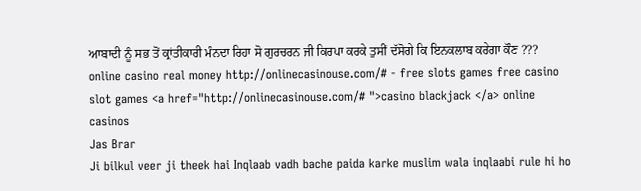ਆਬਾਦੀ ਨੂੰ ਸਭ ਤੋਂ ਕ੍ਰਾਂਤੀਕਾਰੀ ਮੰਨਦਾ ਰਿਹਾ ਸੋ ਗੁਰਚਰਨ ਜੀ ਕਿਰਪਾ ਕਰਕੇ ਤੁਸੀਂ ਦੱਸੋਗੇ ਕਿ ਇਨਕਲਾਬ ਕਰੇਗਾ ਕੌਣ ???
online casino real money http://onlinecasinouse.com/# - free slots games free casino slot games <a href="http://onlinecasinouse.com/# ">casino blackjack </a> online casinos
Jas Brar
Ji bilkul veer ji theek hai Inqlaab vadh bache paida karke muslim wala inqlaabi rule hi ho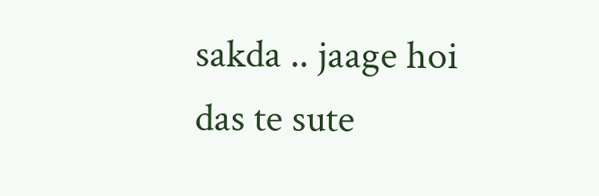sakda .. jaage hoi das te sute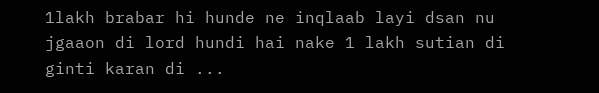1lakh brabar hi hunde ne inqlaab layi dsan nu jgaaon di lord hundi hai nake 1 lakh sutian di ginti karan di ...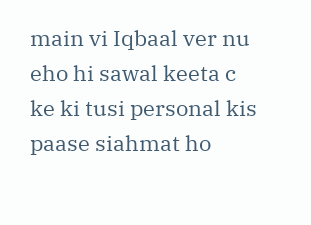main vi Iqbaal ver nu eho hi sawal keeta c ke ki tusi personal kis paase siahmat ho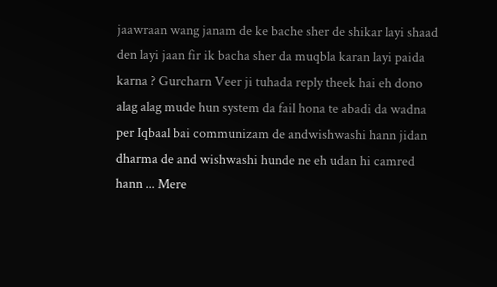jaawraan wang janam de ke bache sher de shikar layi shaad den layi jaan fir ik bacha sher da muqbla karan layi paida karna ? Gurcharn Veer ji tuhada reply theek hai eh dono alag alag mude hun system da fail hona te abadi da wadna per Iqbaal bai communizam de andwishwashi hann jidan dharma de and wishwashi hunde ne eh udan hi camred hann ... Mere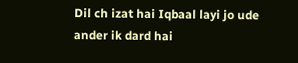Dil ch izat hai Iqbaal layi jo ude ander ik dard hai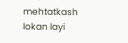mehtatkash lokan layi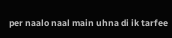per naalo naal main uhna di ik tarfee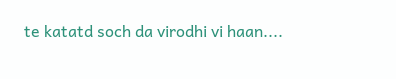te katatd soch da virodhi vi haan....